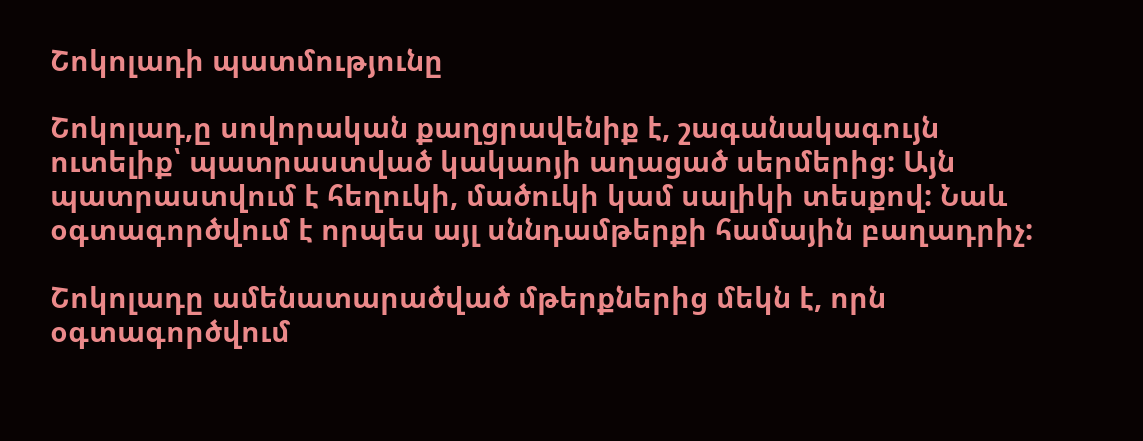Շոկոլադի պատմությունը

Շոկոլադ,ը սովորական քաղցրավենիք է, շագանակագույն ուտելիք՝ պատրաստված կակաոյի աղացած սերմերից: Այն պատրաստվում է հեղուկի, մածուկի կամ սալիկի տեսքով: Նաև օգտագործվում է որպես այլ սննդամթերքի համային բաղադրիչ:

Շոկոլադը ամենատարածված մթերքներից մեկն է, որն օգտագործվում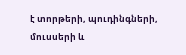է տորթերի, պուդինգների, մուսսերի և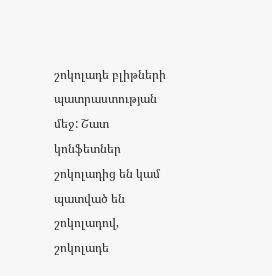շոկոլադե բլիթների պատրաստության մեջ: Շատ կոնֆետներ շոկոլադից են կամ պատված են շոկոլադով, շոկոլադե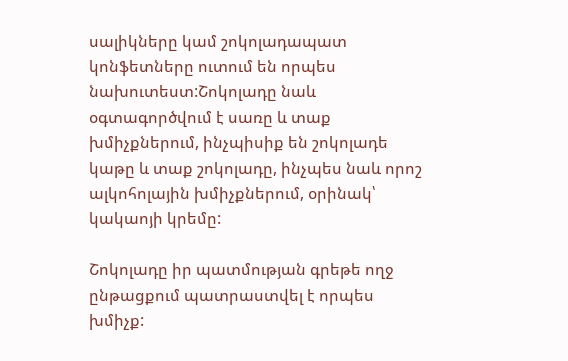սալիկները կամ շոկոլադապատ կոնֆետները ուտում են որպես նախուտեստ:Շոկոլադը նաև օգտագործվում է սառը և տաք խմիչքներում, ինչպիսիք են շոկոլադե կաթը և տաք շոկոլադը, ինչպես նաև որոշ ալկոհոլային խմիչքներում, օրինակ՝ կակաոյի կրեմը:

Շոկոլադը իր պատմության գրեթե ողջ ընթացքում պատրաստվել է որպես խմիչք: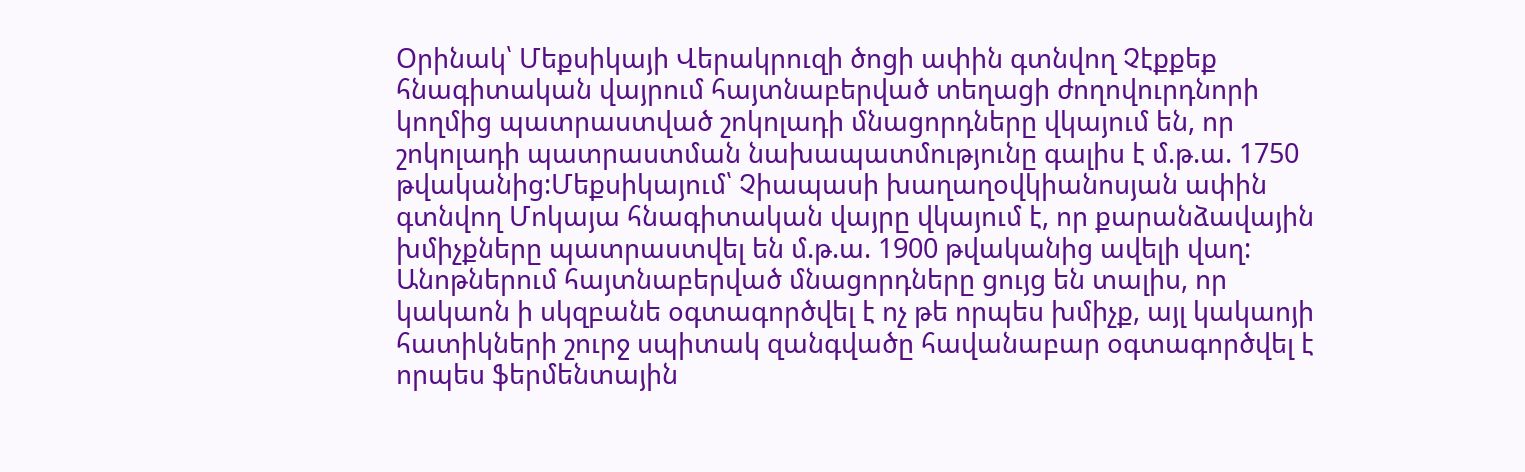Օրինակ՝ Մեքսիկայի Վերակրուզի ծոցի ափին գտնվող Չէքքեք հնագիտական վայրում հայտնաբերված տեղացի ժողովուրդնորի կողմից պատրաստված շոկոլադի մնացորդները վկայում են, որ շոկոլադի պատրաստման նախապատմությունը գալիս է մ.թ.ա. 1750 թվականից:Մեքսիկայում՝ Չիապասի խաղաղօվկիանոսյան ափին գտնվող Մոկայա հնագիտական վայրը վկայում է, որ քարանձավային խմիչքները պատրաստվել են մ.թ.ա. 1900 թվականից ավելի վաղ: Անոթներում հայտնաբերված մնացորդները ցույց են տալիս, որ կակաոն ի սկզբանե օգտագործվել է ոչ թե որպես խմիչք, այլ կակաոյի հատիկների շուրջ սպիտակ զանգվածը հավանաբար օգտագործվել է որպես ֆերմենտային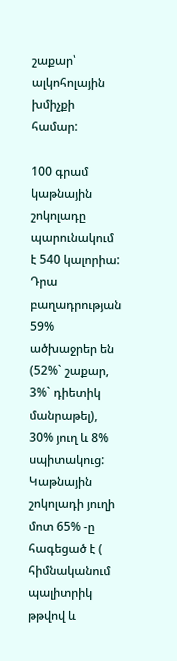շաքար՝ ալկոհոլային խմիչքի համար:

100 գրամ կաթնային շոկոլադը պարունակում է 540 կալորիա: Դրա բաղադրության 59% ածխաջրեր են (52%` շաքար, 3%` դիետիկ մանրաթել), 30% յուղ և 8% սպիտակուց: Կաթնային շոկոլադի յուղի մոտ 65% -ը հագեցած է ( հիմնականում պալիտրիկ թթվով և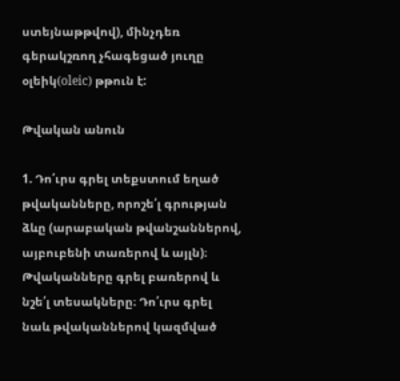ստեյնաթթվով), մինչդեռ գերակշռող չհագեցած յուղը օլեիկ(oleic) թթուն է:

Թվական անուն

1. Դո՛ւրս գրել տեքստում եղած թվականները, որոշե՛լ գրության ձևը (արաբական թվանշաններով, այբուբենի տառերով և այլն)։ Թվականները գրել բառերով և նշե՛լ տեսակները։ Դո՛ւրս գրել նաև թվականներով կազմված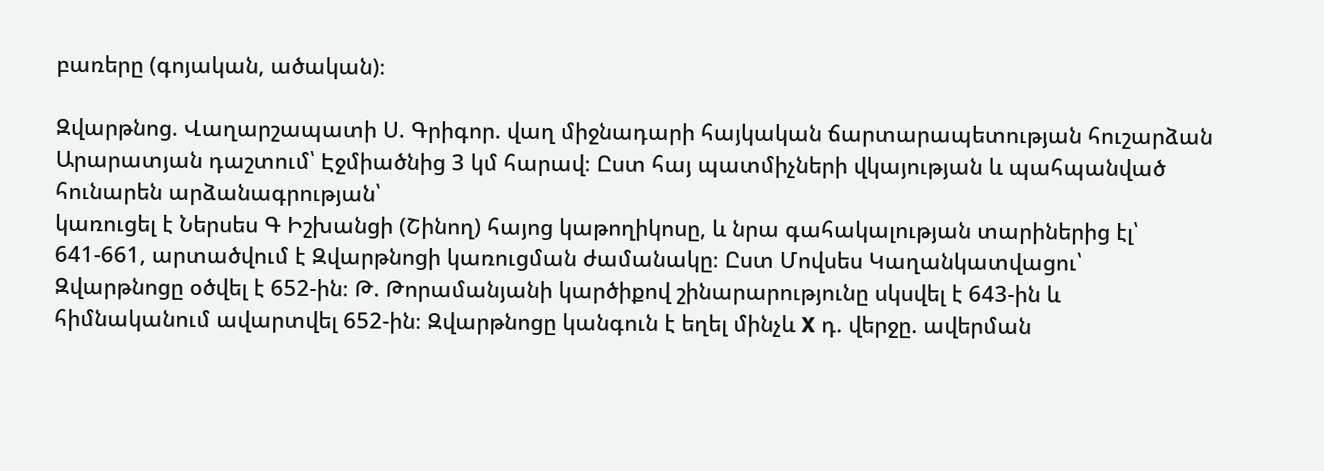բառերը (գոյական, ածական)։

Զվարթնոց. Վաղարշապատի Ս. Գրիգոր. վաղ միջնադարի հայկական ճարտարապետության հուշարձան Արարատյան դաշտում՝ Էջմիածնից 3 կմ հարավ։ Ըստ հայ պատմիչների վկայության և պահպանված հունարեն արձանագրության՝
կառուցել է Ներսես Գ Իշխանցի (Շինող) հայոց կաթողիկոսը, և նրա գահակալության տարիներից էլ՝ 641-661, արտածվում է Զվարթնոցի կառուցման ժամանակը։ Ըստ Մովսես Կաղանկատվացու՝ Զվարթնոցը օծվել է 652-ին։ Թ. Թորամանյանի կարծիքով շինարարությունը սկսվել է 643-ին և հիմնականում ավարտվել 652-ին։ Զվարթնոցը կանգուն է եղել մինչև X դ. վերջը. ավերման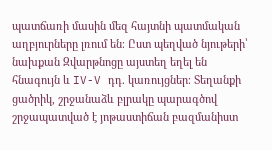պատճառի մասին մեզ հայտնի պատմական աղբյուրները լռում են։ Ըստ պեղված նյութերի՝ նախքան Զվարթնոցը այստեղ եղել են հնագույն և IV-V դդ. կառույցներ։ Տեղանքի ցածրիկ, շրջանաձև բլրակը պարագծով շրջապատված է յոթաստիճան բազմանիստ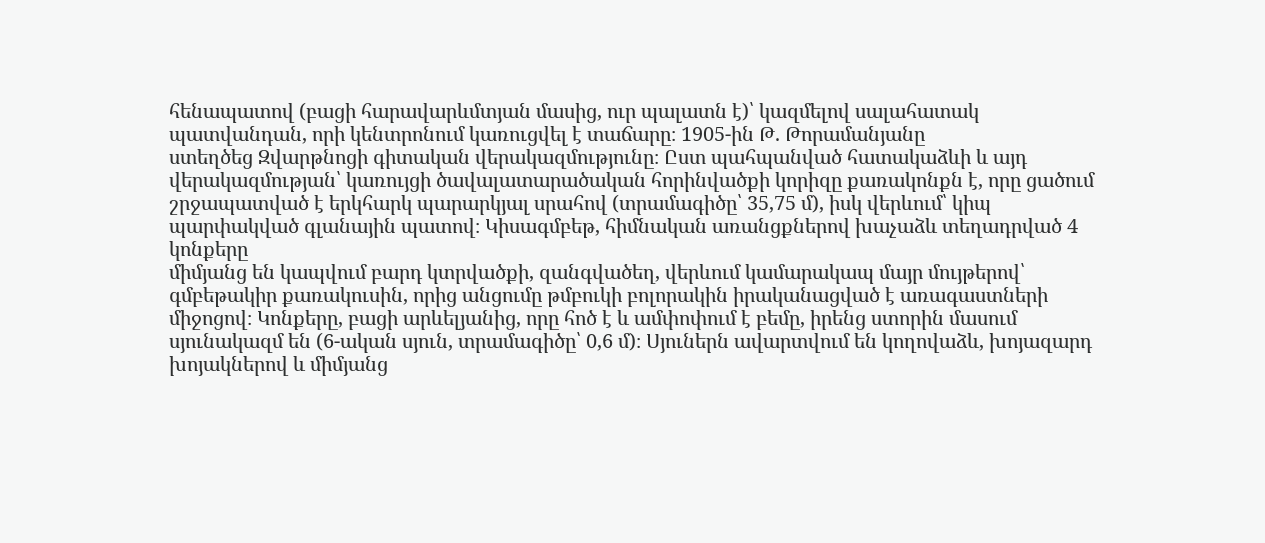հենապատով (բացի հարավարևմտյան մասից, ուր պալատն է)՝ կազմելով սալահատակ պատվանդան, որի կենտրոնում կառուցվել է տաճարը։ 1905-ին Թ. Թորամանյանը
ստեղծեց Զվարթնոցի գիտական վերակազմությունը։ Ըստ պահպանված հատակաձևի և այդ վերակազմության՝ կառույցի ծավալատարածական հորինվածքի կորիզը քառակոնքն է, որը ցածում շրջապատված է երկհարկ պարարկյալ սրահով (տրամագիծը՝ 35,75 մ), իսկ վերևում՝ կիպ պարփակված գլանային պատով։ Կիսագմբեթ, հիմնական առանցքներով խաչաձև տեղադրված 4 կոնքերը
միմյանց են կապվում բարդ կտրվածքի, զանգվածեղ, վերևում կամարակապ մայր մույթերով՝ գմբեթակիր քառակուսին, որից անցումը թմբուկի բոլորակին իրականացված է առագաստների միջոցով։ Կոնքերը, բացի արևելյանից, որը հոծ է և ամփոփում է բեմը, իրենց ստորին մասում սյունակազմ են (6-ական սյուն, տրամագիծը՝ 0,6 մ)։ Սյուներն ավարտվում են կողովաձև, խոյազարդ խոյակներով և միմյանց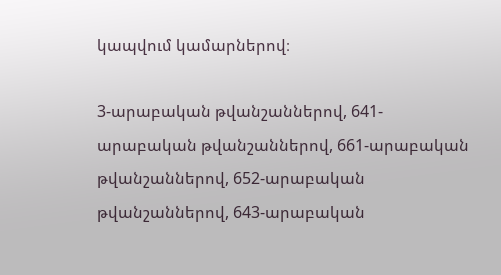կապվում կամարներով։

3-արաբական թվանշաններով, 641-արաբական թվանշաններով, 661-արաբական թվանշաններով, 652-արաբական թվանշաններով, 643-արաբական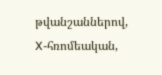թվանշաններով, X-հռոմեական,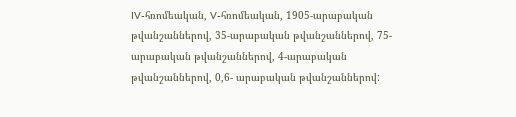IV-հռոմեական, V-հռոմեական, 1905-արաբական թվանշաններով, 35-արաբական թվանշաններով, 75-արաբական թվանշաններով, 4-արաբական թվանշաններով, 0,6- արաբական թվանշաններով: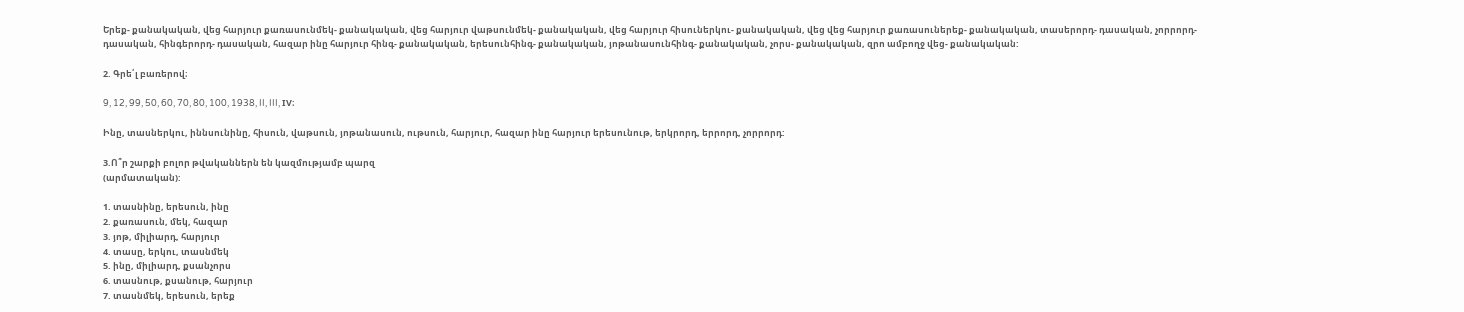Երեք- քանակական, վեց հարյուր քառասունմեկ- քանակական, վեց հարյուր վաթսունմեկ- քանակական, վեց հարյուր հիսուներկու- քանակական, վեց վեց հարյուր քառասուներեք- քանակական, տասերորդ- դասական, չորրորդ- դասական, հինգերորդ- դասական, հազար ինը հարյուր հինգ- քանակական, երեսունհինգ- քանակական, յոթանասունհինգ- քանակական, չորս- քանակական, զրո ամբողջ վեց- քանակական:

2. Գրե՛լ բառերով։

9, 12, 99, 50, 60, 70, 80, 100, 1938, II, III, IV։

Ինը, տասներկու, իննսունինը, հիսուն, վաթսուն, յոթանասուն, ութսուն, հարյուր, հազար ինը հարյուր երեսունութ, երկրորդ, երրորդ, չորրորդ:

3.Ո՞ր շարքի բոլոր թվականներն են կազմությամբ պարզ
(արմատական):

1. տասնինը, երեսուն, ինը
2. քառասուն, մեկ, հազար
3. յոթ, միլիարդ, հարյուր
4. տասը, երկու, տասնմեկ
5. ինը, միլիարդ, քսանչորս
6. տասնութ, քսանութ, հարյուր
7. տասնմեկ, երեսուն, երեք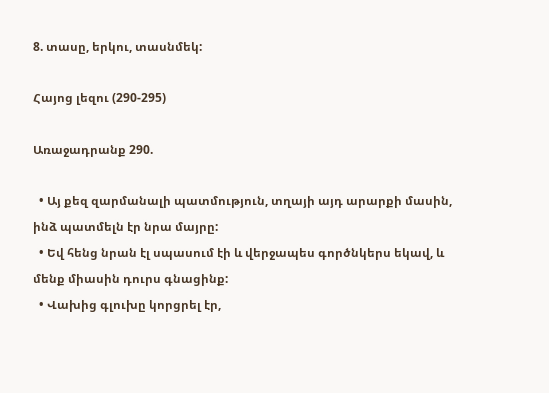8. տասը, երկու, տասնմեկ:

Հայոց լեզու (290-295)

Առաջադրանք 290.

  • Այ քեզ զարմանալի պատմություն, տղայի այդ արարքի մասին, ինձ պատմելն էր նրա մայրը:
  • Եվ հենց նրան էլ սպասում էի և վերջապես գործնկերս եկավ, և մենք միասին դուրս գնացինք:
  • Վախից գլուխը կորցրել էր,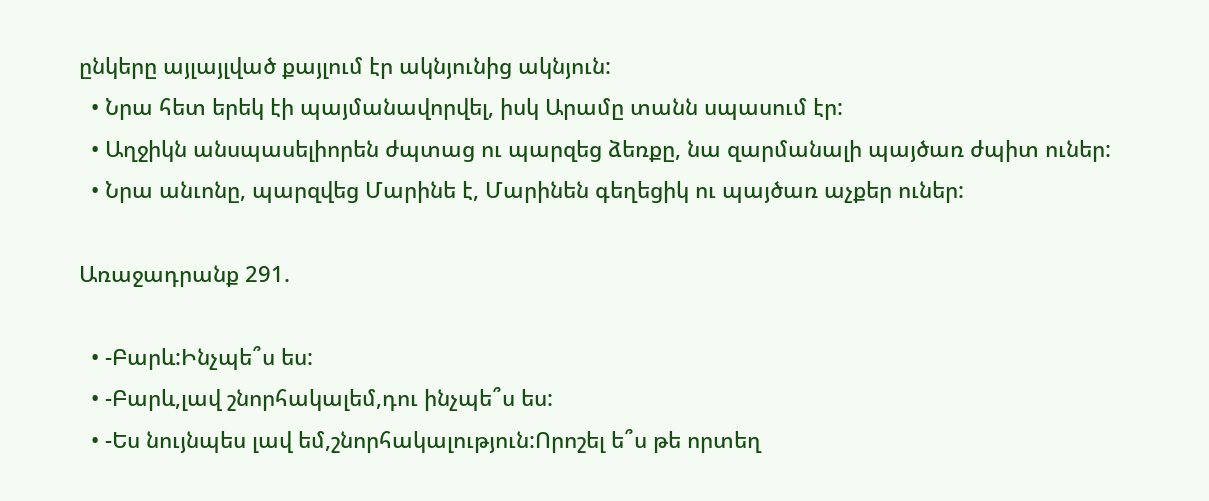ընկերը այլայլված քայլում էր ակնյունից ակնյուն:
  • Նրա հետ երեկ էի պայմանավորվել, իսկ Արամը տանն սպասում էր:
  • Աղջիկն անսպասելիորեն ժպտաց ու պարզեց ձեռքը, նա զարմանալի պայծառ ժպիտ ուներ:
  • Նրա անւոնը, պարզվեց Մարինե է, Մարինեն գեղեցիկ ու պայծառ աչքեր ուներ:

Առաջադրանք 291.

  • -Բարև:Ինչպե՞ս ես:
  • -Բարև,լավ շնորհակալեմ,դու ինչպե՞ս ես:
  • -Ես նույնպես լավ եմ,շնորհակալություն:Որոշել ե՞ս թե որտեղ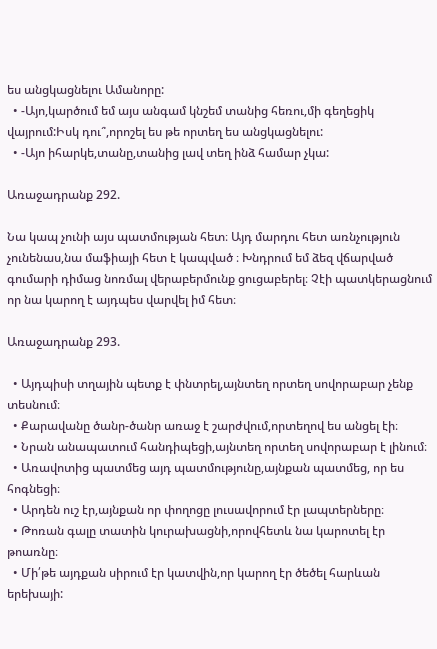ես անցկացնելու Ամանորը:
  • -Այո,կարծում եմ այս անգամ կնշեմ տանից հեռու,մի գեղեցիկ վայրում:Իսկ դու՞,որոշել ես թե որտեղ ես անցկացնելու:
  • -Այո իհարկե,տանը,տանից լավ տեղ ինձ համար չկա:

Առաջադրանք 292.

Նա կապ չունի այս պատմության հետ։ Այդ մարդու հետ առնչություն չունենաս,նա մաֆիայի հետ է կապված ։ Խնդրում եմ ձեզ վճարված գումարի դիմաց նոռմալ վերաբերմունք ցուցաբերել։ Չէի պատկերացնում որ նա կարող է այդպես վարվել իմ հետ։

Առաջադրանք 293.

  • Այդպիսի տղային պետք է փնտրել,այնտեղ որտեղ սովորաբար չենք տեսնում։
  • Քարավանը ծանր-ծանր առաջ է շարժվում,որտեղով ես անցել էի։
  • Նրան անապատում հանդիպեցի,այնտեղ որտեղ սովորաբար է լինում։
  • Առավոտից պատմեց այդ պատմությունը,այնքան պատմեց, որ ես հոգնեցի։
  • Արդեն ուշ էր,այնքան որ փողոցը լուսավորում էր լապտերները։
  • Թոռան գալը տատին կուրախացնի,որովհետև նա կարոտել էր թոառնը։
  • Մի՛թե այդքան սիրում էր կատվին,որ կարող էր ծեծել հարևան երեխայի: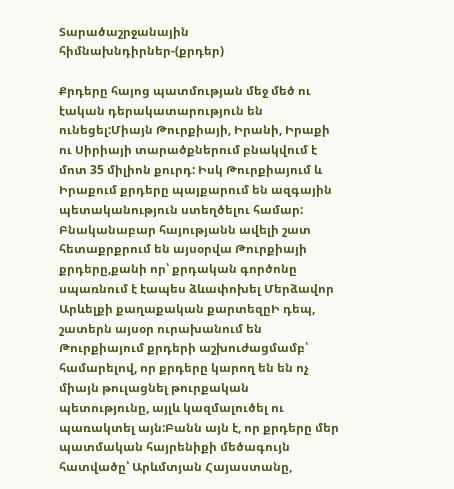Տարածաշրջանային հիմնախնդիրներ-(քրդեր)

Քրդերը հայոց պատմության մեջ մեծ ու էական դերակատարություն են ունեցել:Միայն Թուրքիայի, Իրանի, Իրաքի ու Սիրիայի տարածքներում բնակվում է մոտ 35 միլիոն քուրդ: Իսկ Թուրքիայում և Իրաքում քրդերը պայքարում են ազգային պետականություն ստեղծելու համար: Բնականաբար հայությանն ավելի շատ հետաքրքրում են այսօրվա Թուրքիայի քրդերը,քանի որ՝ քրդական գործոնը սպառնում է էապես ձևափոխել Մերձավոր Արևելքի քաղաքական քարտեզըԻ դեպ, շատերն այսօր ուրախանում են Թուրքիայում քրդերի աշխուժացմամբ՝ համարելով, որ քրդերը կարող են են ոչ միայն թուլացնել թուրքական պետությունը, այլև կազմալուծել ու պառակտել այն:Բանն այն է, որ քրդերը մեր պատմական հայրենիքի մեծագույն հատվածը՝ Արևմտյան Հայաստանը,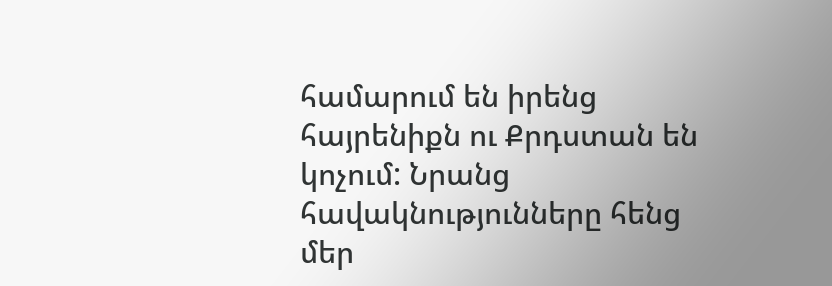համարում են իրենց հայրենիքն ու Քրդստան են կոչում: Նրանց հավակնությունները հենց մեր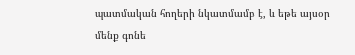պատմական հողերի նկատմամբ է, և եթե այսօր մենք գոնե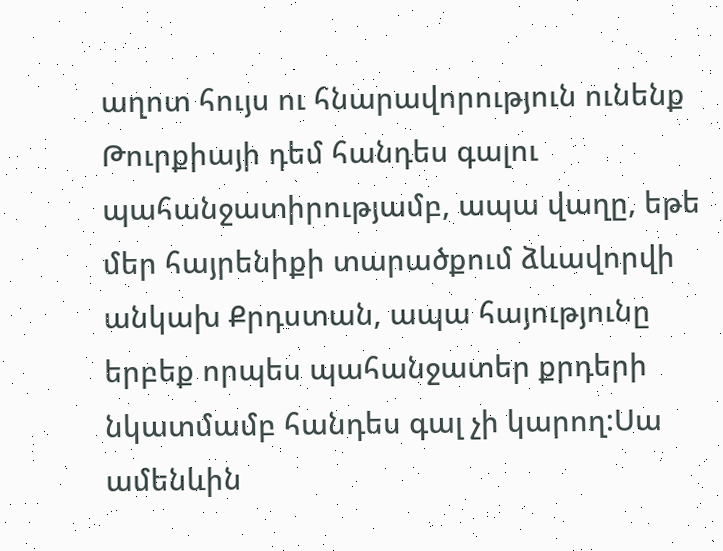աղոտ հույս ու հնարավորություն ունենք Թուրքիայի դեմ հանդես գալու պահանջատիրությամբ, ապա վաղը, եթե մեր հայրենիքի տարածքում ձևավորվի անկախ Քրդստան, ապա հայությունը երբեք որպես պահանջատեր քրդերի նկատմամբ հանդես գալ չի կարող:Սա ամենևին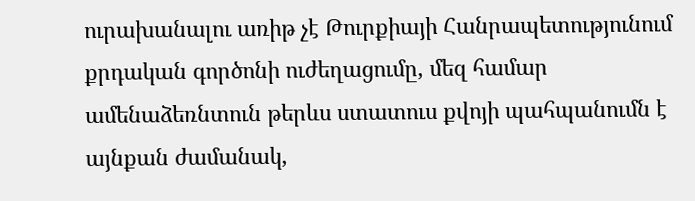ուրախանալու առիթ չէ Թուրքիայի Հանրապետությունում քրդական գործոնի ուժեղացումը, մեզ համար ամենաձեռնտուն թերևս ստատուս քվոյի պահպանումն է այնքան ժամանակ,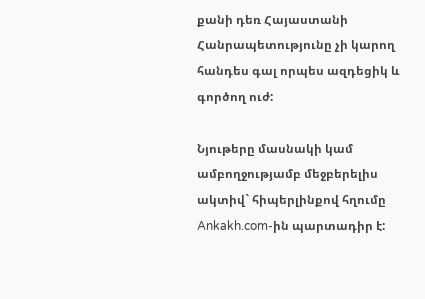քանի դեռ Հայաստանի Հանրապետությունը չի կարող հանդես գալ որպես ազդեցիկ և գործող ուժ:

Նյութերը մասնակի կամ ամբողջությամբ մեջբերելիս ակտիվ` հիպերլինքով հղումը Ankakh.com-ին պարտադիր է: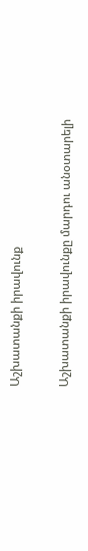Աշխատանքի իրավունք

Աշխատանքի իրավունքը մարդու անօտարելի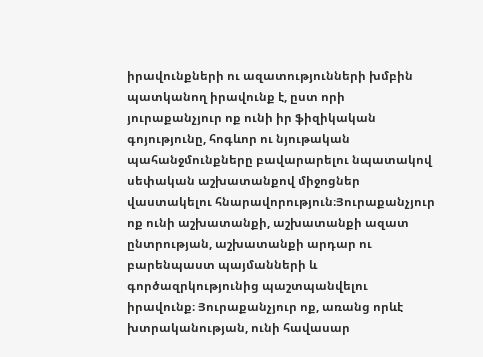իրավունքների ու ազատությունների խմբին պատկանող իրավունք է, ըստ որի յուրաքանչյուր ոք ունի իր ֆիզիկական գոյությունը, հոգևոր ու նյութական պահանջմունքները բավարարելու նպատակով սեփական աշխատանքով միջոցներ վաստակելու հնարավորություն։Յուրաքանչյուր ոք ունի աշխատանքի, աշխատանքի ազատ ընտրության, աշխատանքի արդար ու բարենպաստ պայմանների և գործազրկությունից պաշտպանվելու իրավունք։ Յուրաքանչյուր ոք, առանց որևէ խտրականության, ունի հավասար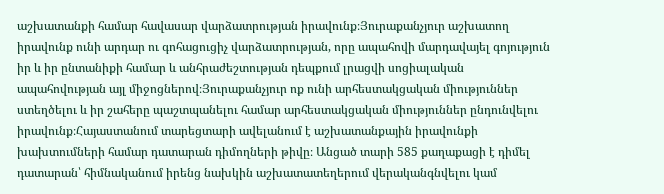աշխատանքի համար հավասար վարձատրության իրավունք։Յուրաքանչյուր աշխատող իրավունք ունի արդար ու գոհացուցիչ վարձատրության, որը ապահովի մարդավայել գոյություն իր և իր ընտանիքի համար և անհրաժեշտության դեպքում լրացվի սոցիալական ապահովության այլ միջոցներով։Յուրաքանչյուր ոք ունի արհեստակցական միություններ ստեղծելու և իր շահերը պաշտպանելու համար արհեստակցական միություններ ընդունվելու իրավունք։Հայաստանում տարեցտարի ավելանում է աշխատանքային իրավունքի խախտումների համար դատարան դիմողների թիվը։ Անցած տարի 585 քաղաքացի է դիմել դատարան՝ հիմնականում իրենց նախկին աշխատատեղերում վերականգնվելու կամ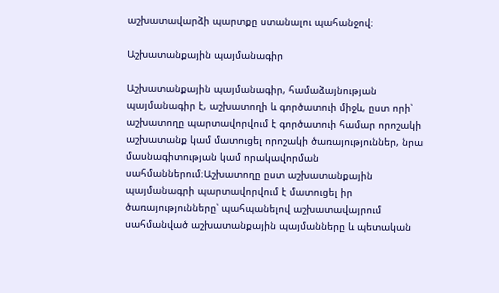աշխատավարձի պարտքը ստանալու պահանջով։

Աշխատանքային պայմանագիր

Աշխատանքային պայմանագիր, համաձայնության պայմանագիր է, աշխատողի և գործատուի միջև, ըստ որի՝ աշխատողը պարտավորվում է գործատուի համար որոշակի աշխատանք կամ մատուցել որոշակի ծառայություններ, նրա մասնագիտության կամ որակավորման սահմաններում։Աշխատողը ըստ աշխատանքային պայմանագրի պարտավորվում է մատուցել իր ծառայությունները՝ պահպանելով աշխատավայրում սահմանված աշխատանքային պայմանները և պետական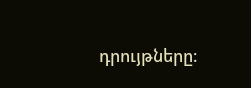դրույթները։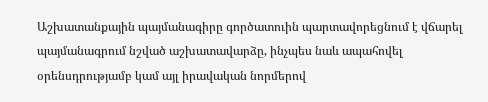Աշխատանքային պայմանագիրը գործատուին պարտավորեցնում է վճարել պայմանագրում նշված աշխատավարձը, ինչպես նաև ապահովել օրենսդրությամբ կամ այլ իրավական նորմերով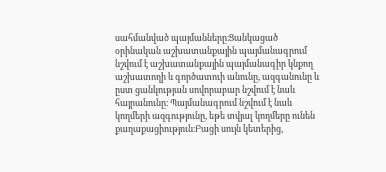սահմանված պայմանները։Ցանկացած օրինական աշխատանքային պայմանագրում նշվում է աշխատանքային պայմանագիր կնքող աշխատողի և գործատուի անունը, ազգանունը և ըստ ցանկության սովորաբար նշվում է նաև հայրանունը։ Պայմանագրում նշվում է նաև կողմերի ազգությունը, եթե տվյալ կողմերը ունեն քաղաքացիություն։Բացի սույն կետերից,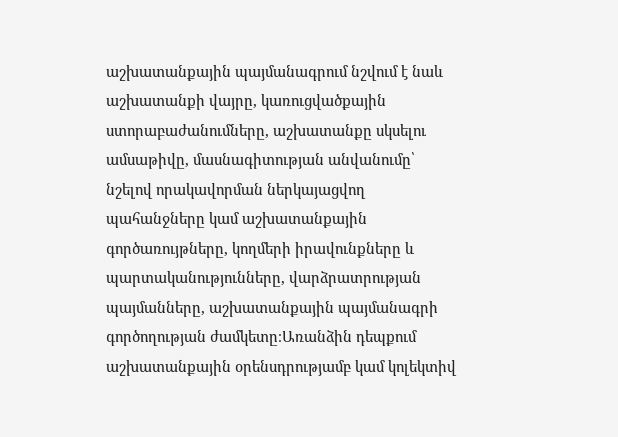աշխատանքային պայմանագրում նշվում է նաև աշխատանքի վայրը, կառուցվածքային ստորաբաժանումները, աշխատանքը սկսելու ամսաթիվը, մասնագիտության անվանումը՝ նշելով որակավորման ներկայացվող պահանջները կամ աշխատանքային գործառույթները, կողմերի իրավունքները և պարտականությունները, վարձրատրության պայմանները, աշխատանքային պայմանագրի գործողության ժամկետը։Առանձին դեպքում աշխատանքային օրենսդրությամբ կամ կոլեկտիվ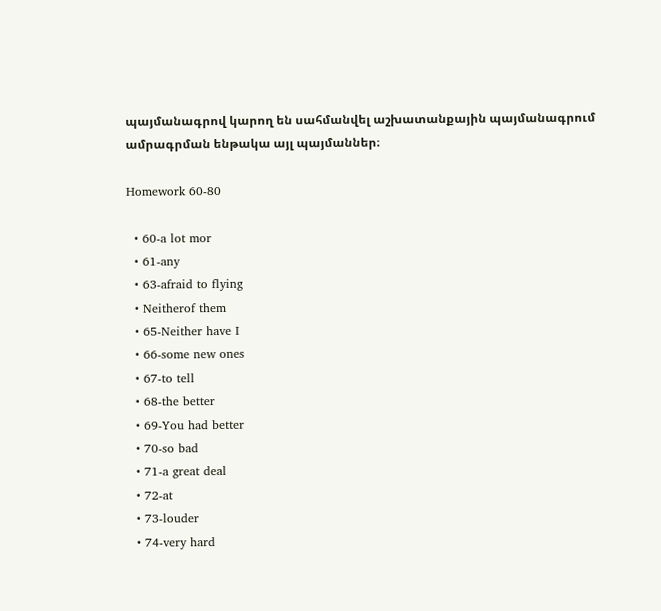պայմանագրով կարող են սահմանվել աշխատանքային պայմանագրում ամրագրման ենթակա այլ պայմաններ։

Homework 60-80

  • 60-a lot mor
  • 61-any
  • 63-afraid to flying
  • Neitherof them
  • 65-Neither have I
  • 66-some new ones
  • 67-to tell
  • 68-the better
  • 69-You had better
  • 70-so bad
  • 71-a great deal
  • 72-at
  • 73-louder
  • 74-very hard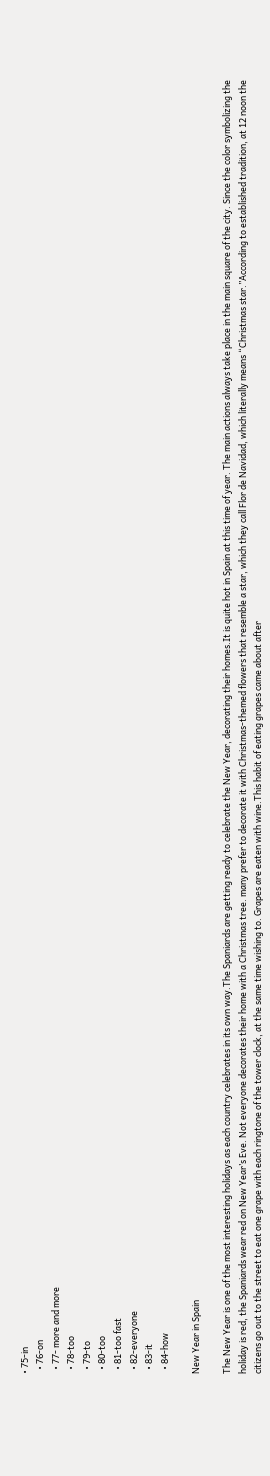• 75-in
  • 76-on
  • 77- more and more
  • 78-too
  • 79-to
  • 80-too
  • 81-too fast
  • 82-everyone
  • 83-it
  • 84-how

New Year in Spain

The New Year is one of the most interesting holidays as each country celebrates in its own way.The Spaniards are getting ready to celebrate the New Year, decorating their homes.It is quite hot in Spain at this time of year. The main actions always take place in the main square of the city. Since the color symbolizing the holiday is red, the Spaniards wear red on New Year’s Eve. Not everyone decorates their home with a Christmas tree. many prefer to decorate it with Christmas-themed flowers that resemble a star, which they call Flor de Navidad, which literally means “Christmas star.”According to established tradition, at 12 noon the citizens go out to the street to eat one grape with each ringtone of the tower clock, at the same time wishing to. Grapes are eaten with wine.This habit of eating grapes came about after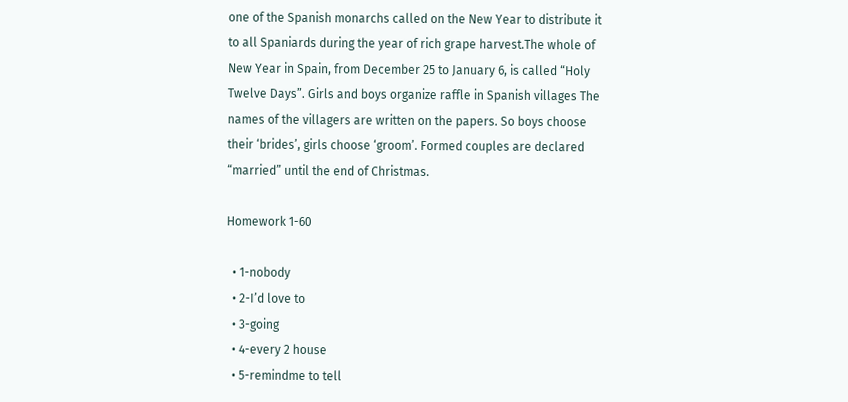one of the Spanish monarchs called on the New Year to distribute it to all Spaniards during the year of rich grape harvest.The whole of New Year in Spain, from December 25 to January 6, is called “Holy Twelve Days”. Girls and boys organize raffle in Spanish villages The names of the villagers are written on the papers. So boys choose their ‘brides’, girls choose ‘groom’. Formed couples are declared “married” until the end of Christmas.

Homework 1-60

  • 1-nobody
  • 2-I’d love to
  • 3-going
  • 4-every 2 house
  • 5-remindme to tell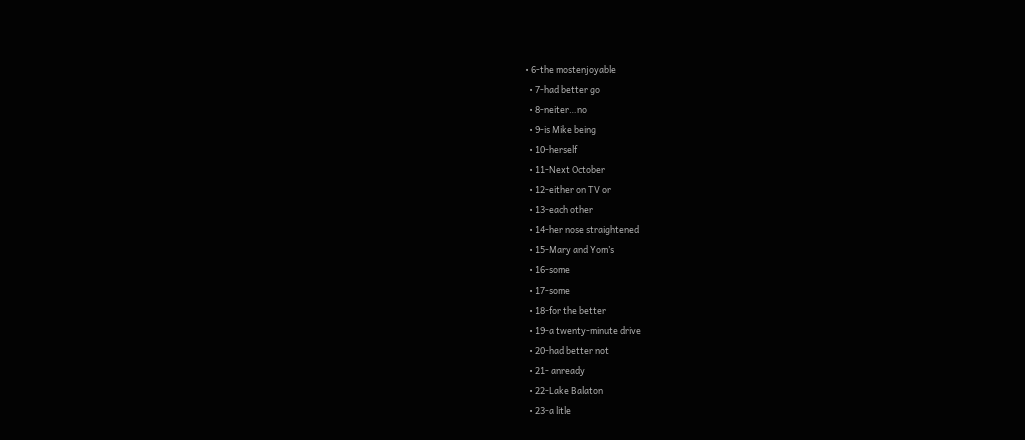• 6-the mostenjoyable
  • 7-had better go
  • 8-neiter…no
  • 9-is Mike being
  • 10-herself
  • 11-Next October
  • 12-either on TV or
  • 13-each other
  • 14-her nose straightened
  • 15-Mary and Yom’s
  • 16-some
  • 17-some
  • 18-for the better
  • 19-a twenty-minute drive
  • 20-had better not
  • 21- anready
  • 22-Lake Balaton
  • 23-a litle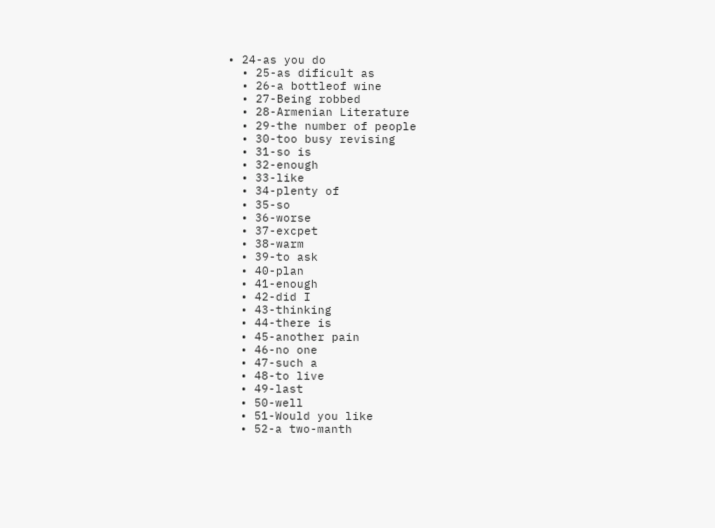• 24-as you do
  • 25-as dificult as
  • 26-a bottleof wine
  • 27-Being robbed
  • 28-Armenian Literature
  • 29-the number of people
  • 30-too busy revising
  • 31-so is
  • 32-enough
  • 33-like
  • 34-plenty of
  • 35-so
  • 36-worse
  • 37-excpet
  • 38-warm
  • 39-to ask
  • 40-plan
  • 41-enough
  • 42-did I
  • 43-thinking
  • 44-there is
  • 45-another pain
  • 46-no one
  • 47-such a
  • 48-to live
  • 49-last
  • 50-well
  • 51-Would you like
  • 52-a two-manth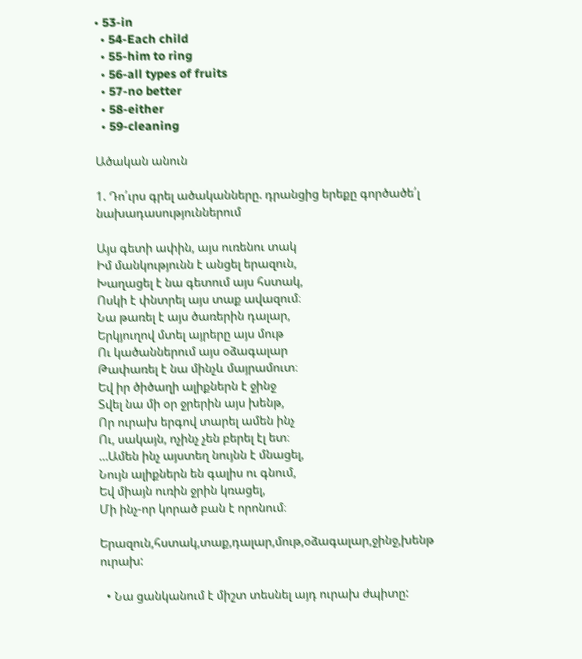• 53-in
  • 54-Each child
  • 55-him to ring
  • 56-all types of fruits
  • 57-no better
  • 58-either
  • 59-cleaning

Ածական անուն

1. Դո՛ւրս գրել ածականները. դրանցից երեքը գործածե՛լ նախադասություններում

Այս գետի ափին, այս ուռենու տակ
Իմ մանկությունն է անցել երազուն,
Խաղացել է նա գետում այս հստակ,
Ոսկի է փնտրել այս տաք ավազում։
Նա թառել է այս ծառերին դալար,
Երկյուղով մտել այրերը այս մութ
Ու կածաններում այս օձագալար
Թափառել է նա մինչև մայրամուտ։
Եվ իր ծիծաղի ալիքներն է ջինջ
Տվել նա մի օր ջրերին այս խենթ,
Որ ուրախ երգով տարել ամեն ինչ
Ու, սակայն, ոչինչ չեն բերել էլ ետ։
…Ամեն ինչ այստեղ նույնն է մնացել,
Նույն ալիքներն են գալիս ու գնում,
Եվ միայն ուռին ջրին կռացել,
Մի ինչ-որ կորած բան է որոնում։

Երազուն,հստակ,տաք,դալար,մութ,օձագալար,ջինջ,խենթ ուրախ:

  • Նա ցանկանում է միշտ տեսնել այդ ուրախ ժպիտը: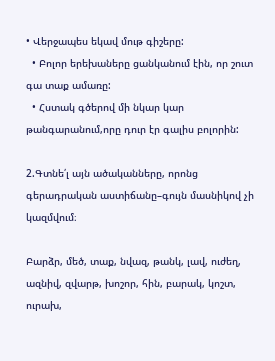• Վերջապես եկավ մութ գիշերը:
  • Բոլոր երեխաները ցանկանում էին, որ շուտ գա տաք ամառը:
  • Հստակ գծերով մի նկար կար թանգարանում,որը դուր էր գալիս բոլորին:

2.Գտնե՛լ այն ածականները, որոնց գերադրական աստիճանը–գույն մասնիկով չի կազմվում։

Բարձր, մեծ, տաք, նվազ, թանկ, լավ, ուժեղ, ազնիվ, զվարթ, խոշոր, հին, բարակ, կոշտ, ուրախ,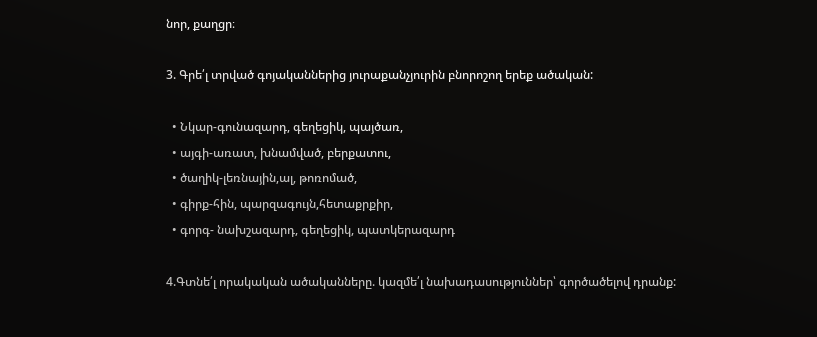նոր, քաղցր։

3. Գրե՛լ տրված գոյականներից յուրաքանչյուրին բնորոշող երեք ածական:

  • Նկար-գունազարդ, գեղեցիկ, պայծառ,
  • այգի-առատ, խնամված, բերքատու,
  • ծաղիկ-լեռնային,ալ, թոռոմած,
  • գիրք-հին, պարզագույն,հետաքրքիր,
  • գորգ- նախշազարդ, գեղեցիկ, պատկերազարդ

4.Գտնե՛լ որակական ածականները. կազմե՛լ նախադասություններ՝ գործածելով դրանք: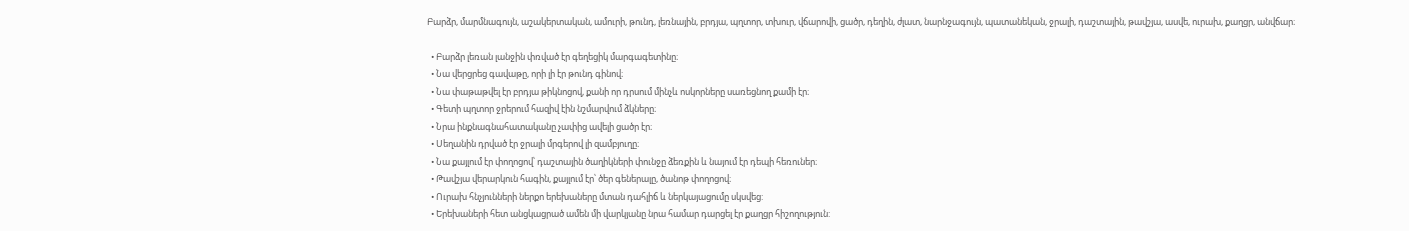Բարձր, մարմնագույն, աշակերտական, ամուրի, թունդ, լեռնային, բրդյա, պղտոր, տխուր, վճարովի, ցածր, դեղին, ժլատ, նարնջագույն, պատանեկան, ջրալի, դաշտային, թավշյա, ասվե, ուրախ, քաղցր, անվճար։

  • Բարձր լեռան լանջին փռված էր գեղեցիկ մարգագետինը։
  • Նա վերցրեց գավաթը, որի լի էր թունդ գինով։
  • Նա փաթաթվել էր բրդյա թիկնոցով, քանի որ դրսում մինչև ոսկորները սառեցնող քամի էր։
  • Գետի պղտոր ջրերում հազիվ էին նշմարվում ձկները։
  • Նրա ինքնագնահատականը չափից ավելի ցածր էր։
  • Սեղանին դրված էր ջրալի մրգերով լի զամբյուղը։
  • Նա քայլում էր փողոցով՝ դաշտային ծաղիկների փունջը ձեռքին և նայում էր դեպի հեռուներ։
  • Թավշյա վերարկուն հագին, քայլում էր՝ ծեր գեներալը, ծանոթ փողոցով։
  • Ուրախ հնչյունների ներքո երեխաները մտան դահլիճ և ներկայացումը սկսվեց:
  • Երեխաների հետ անցկացրած ամեն մի վարկյանը նրա համար դարցել էր քաղցր հիշողություն: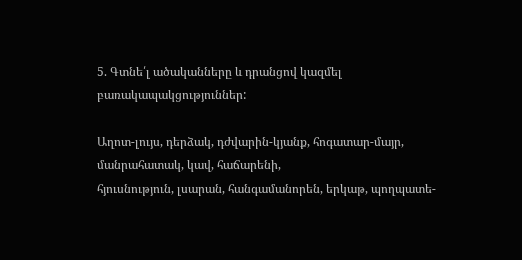5. Գտնե՛լ ածականները և դրանցով կազմել բառակապակցություններ:

Աղոտ-լույս, դերձակ, դժվարին-կյանք, հոգատար-մայր, մանրահատակ, կավ, հաճարենի,
հյուսնություն, լսարան, հանգամանորեն, երկաթ, պողպատե-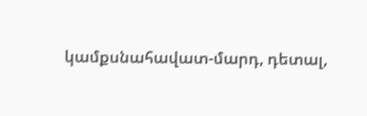կամքսնահավատ-մարդ, դետալ,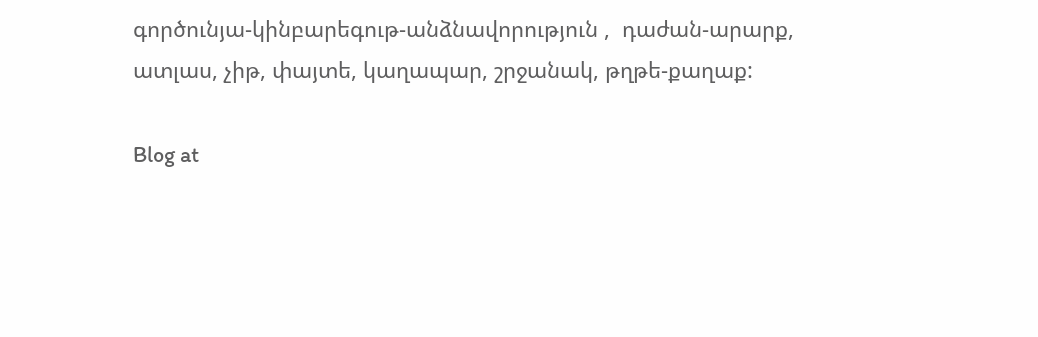գործունյա-կինբարեգութ-անձնավորություն ,  դաժան-արարք, ատլաս, չիթ, փայտե, կաղապար, շրջանակ, թղթե-քաղաք:

Blog at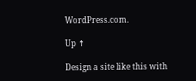WordPress.com.

Up ↑

Design a site like this with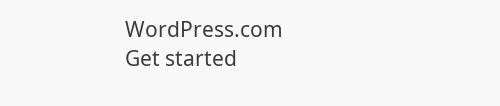WordPress.com
Get started